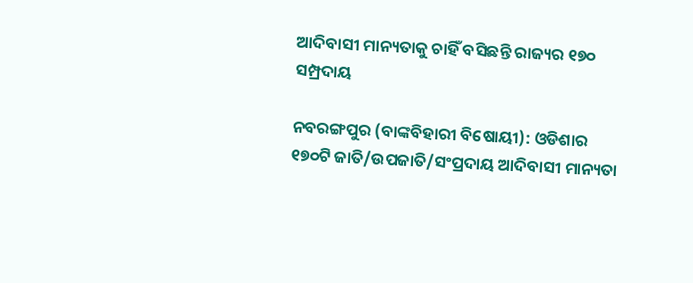ଆଦିବାସୀ ମାନ୍ୟତାକୁ ଚାହିଁ ବସିଛନ୍ତି ରାଜ୍ୟର ୧୭୦ ସମ୍ପ୍ରଦାୟ

ନବରଙ୍ଗପୁର (ବାଙ୍କବିହାରୀ ବିଷୋୟୀ): ଓଡିଶାର ୧୭୦ଟି ଜାତି/ଉପଜାତି/ସଂପ୍ରଦାୟ ଆଦିବାସୀ ମାନ୍ୟତା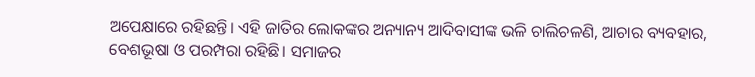ଅପେକ୍ଷାରେ ରହିଛନ୍ତି। ଏହି ଜାତିର ଲୋକଙ୍କର ଅନ୍ୟାନ୍ୟ ଆଦିବାସୀଙ୍କ ଭଳି ଚାଲିଚଳଣି, ଆଚାର ବ୍ୟବହାର, ବେଶଭୂଷା ଓ ପରମ୍ପରା ରହିଛି। ସମାଜର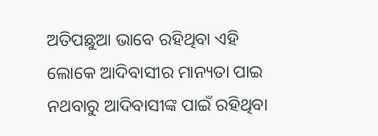ଅତିପଛୁଆ ଭାବେ ରହିଥିବା ଏହି ଲୋକେ ଆଦିବାସୀର ମାନ୍ୟତା ପାଇ ନଥବାରୁ ଆଦିବାସୀଙ୍କ ପାଇଁ ରହିଥିବା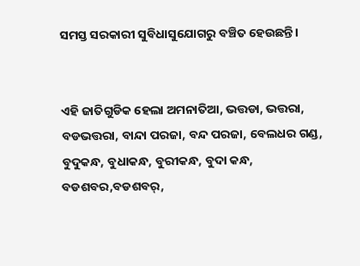ସମସ୍ତ ସରକାରୀ ସୁବିଧାସୁଯୋଗରୁ ବଞ୍ଚିତ ହେଉଛନ୍ତି।


ଏହି ଜାତିଗୁଡିକ ହେଲା ଅମନାତିଆ, ଭତ୍ତଡା, ଭତ୍ତରା, ବଡଭତ୍ତରା, ବାନ୍ଦା ପରଜା, ବନ୍ଦ ପରଜା, ବେଲଧର ଗଣ୍ଡ, ବୁଦୁକନ୍ଧ, ବୁଧାକନ୍ଧ, ବୁରୀକନ୍ଧ, ବୁଦା କନ୍ଧ, ବଡଶବର,ବଡଶବର୍‍,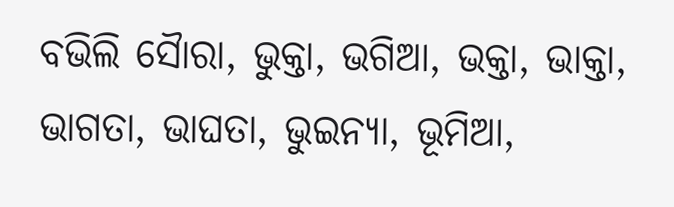ବଭିଲି ସୈାରା, ଭୁକ୍ତା, ଭଗିଆ, ଭକ୍ତା, ଭାକ୍ତା, ଭାଗତା, ଭାଘତା, ଭୁଇନ୍ୟା, ଭୂମିଆ,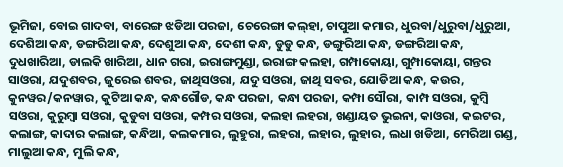ଭୂମିଜା, ବୋଇ ଗାଦବା, ବାରେଙ୍ଗ ଝଡିଆ ପରଜା, ଚେରେଙ୍ଗା କଲ୍‍ହା, ଚାପୁଆ କମାର, ଧୁରବା/ଧୁରୁବା/ଧୁରୁଆ, ଦେଶିଆ କନ୍ଧ, ଡଙ୍ଗରିଆ କନ୍ଧ, ଦେଶୁଆ କନ୍ଧ, ଦେଶୀ କନ୍ଧ, ଡୁଡୁ କନ୍ଧ, ଡଙ୍ଗୁରିଆ କନ୍ଧ, ଡଙ୍ଗରିଆ କନ୍ଧ, ଦୁଧଖାରିଆ, ଡାଲକି ଖାରିଆ, ଧାନ ଗରା, ଇରାଙ୍ଗମୁଣ୍ଡା, ଇରାଙ୍ଗ କଲହା, ଗମ୍ପାକୋୟା, ଗୁମ୍ପାକୋୟା, ଗନ୍ତର ସାଓରା, ଯଦୁଶବର, ଜୁରେଇ ଶବର, ଜାଥିସଓରା, ଯଦୁ ସଓରା, ଜାଥି ସବର, ଯୋଡିଆ କନ୍ଧ, କଉର, କୁନୱର/କନୱାର, କୁଟିଆ କନ୍ଧ, କନ୍ଧଗୌଡ, କନ୍ଧ ପରଜା, କନ୍ଧା ପରଜା, କମ୍ପା ସୌରା, କାମ୍ପ ସଓରା, କୁମ୍ବି ସଓରା, କୁରୁମ୍ବା ସଓରା, କୁଡୁବା ସଓରା, କମ୍ପର ସଓରା, କଲହା ଲହରା, ଖଣ୍ଡାୟତ ଭୁଇନା, କାଓରା, କଇଟର, କଲାଙ୍ଗ, କାଦାର କଲାଙ୍ଗ, କନ୍ଧିଆ, କଲକମାର, ଲୁହୁରା, ଲହରା, ଲହାର, ଲୁହାର, ଲଧା ଖଡିଆ, ମେରିଆ ଗଣ୍ଡ, ମାଲୁଆ କନ୍ଧ, ମୁଲି କନ୍ଧ,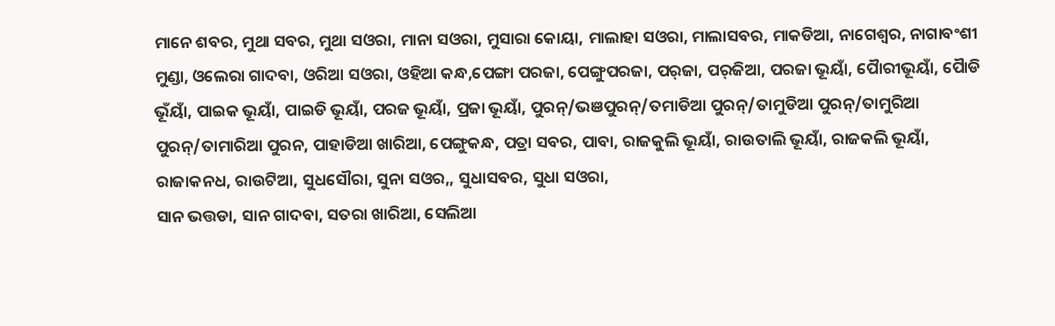ମାନେ ଶବର, ମୁଥା ସବର, ମୁଥା ସଓରା, ମାନା ସଓରା, ମୁସାରା କୋୟା, ମାଲାହା ସଓରା, ମାଲାସବର, ମାକଡିଆ, ନାଗେଶ୍ୱର, ନାଗାବଂଶୀ ମୁଣ୍ଡା, ଓଲେରା ଗାଦବା, ଓରିଆ ସଓରା, ଓହିଆ କନ୍ଧ,ପେଙ୍ଗା ପରଜା, ପେଙ୍ଗୁପରଜା, ପର୍‍ଜା, ପର୍‍ଜିଆ, ପରଜା ଭୂୟାଁ, ପୈାରୀଭୂୟାଁ, ପୈାଡି ଭୂଁୟାଁ, ପାଇକ ଭୂୟାଁ, ପାଇଡି ଭୂୟାଁ, ପରଜ ଭୂୟାଁ, ପ୍ରଜା ଭୂୟାଁ, ପୁରନ୍‍/ଭଞପୁରନ୍‍/ତମାଡିଆ ପୁରନ୍‍/ତାମୁଡିଆ ପୁରନ୍‍/ତାମୁରିଆ ପୁରନ୍‍/ତାମାରିଆ ପୁରନ, ପାହାଡିଆ ଖାରିଆ, ପେଙ୍ଗୁକନ୍ଧ, ପତ୍ରା ସବର, ପାବା, ରାଜକୁଲି ଭୂୟାଁ, ରାଉତାଲି ଭୂୟାଁ, ରାଜକଲି ଭୂୟାଁ, ରାଜାକନଧ, ରାଉଟିଆ, ସୁଧସୌରା, ସୁନା ସଓର,, ସୁଧାସବର, ସୁଧା ସଓରା,
ସାନ ଭତ୍ତଡା, ସାନ ଗାଦବା, ସତରା ଖାରିଆ, ସେଲିଆ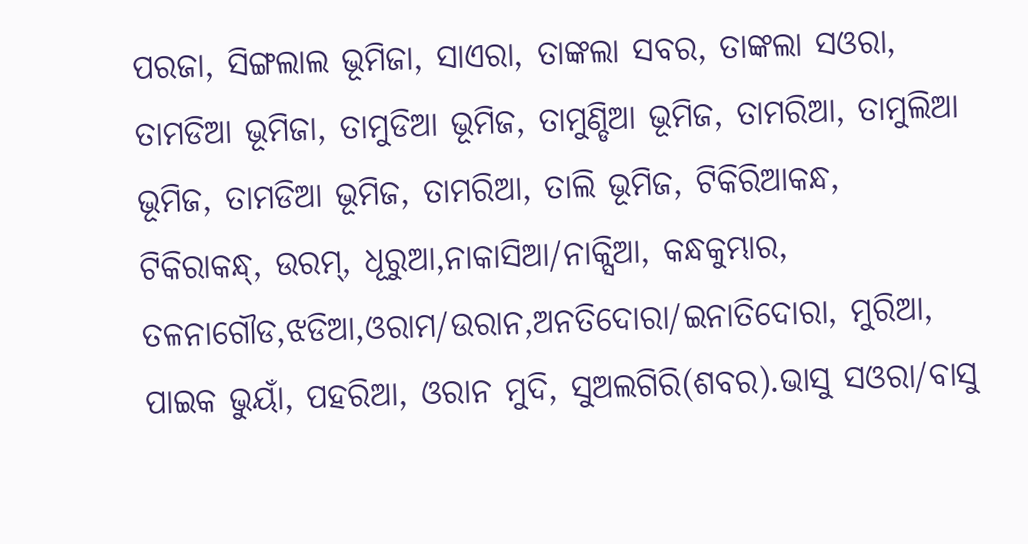ପରଜା, ସିଙ୍ଗଲାଲ ଭୂମିଜା, ସାଏରା, ତାଙ୍କଲା ସବର, ତାଙ୍କଲା ସଓରା, ତାମଡିଆ ଭୂମିଜା, ତାମୁଡିଆ ଭୂମିଜ, ତାମୁଣ୍ଡିଆ ଭୂମିଜ, ତାମରିଆ, ତାମୁଲିଆ ଭୂମିଜ, ତାମଡିଆ ଭୂମିଜ, ତାମରିଆ, ତାଲି ଭୂମିଜ, ଟିକିରିଆକନ୍ଧ, ଟିକିରାକନ୍ଧ୍‍, ଉରମ୍‍, ଧୂରୁଆ,ନାକାସିଆ/ନାକ୍ସିଆ, କନ୍ଧକୁମ୍ଭାର, ତଳନାଗୌଡ,ଝଡିଆ,ଓରାମ/ଉରାନ,ଅନତିଦୋରା/ଇନାତିଦୋରା, ମୁରିଆ, ପାଇକ ଭୁୟାଁ, ପହରିଆ, ଓରାନ ମୁଦି, ସୁଅଲଗିରି(ଶବର).ଭାସୁ ସଓରା/ବାସୁ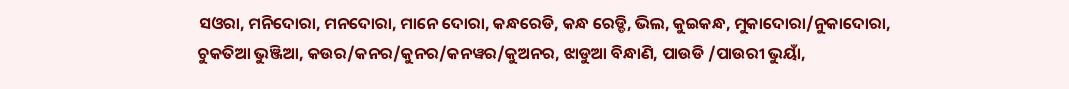ସଓରା, ମନିଦୋରା, ମନଦୋରା, ମାନେ ଦୋରା, କନ୍ଧରେଡି, କନ୍ଧ ରେଡ୍ଡି, ଭିଲ, କୁଇକନ୍ଧ, ମୁକାଦୋରା/ନୁକାଦୋରା, ଚୁକତିଆ ଭୁଞ୍ଜିଆ, କଉର/କନର/କୁନର/କନୱର/କୁଅନର, ଝାଡୁଆ ବିନ୍ଧାଣି, ପାଉଡି /ପାଉରୀ ଭୁୟାଁ,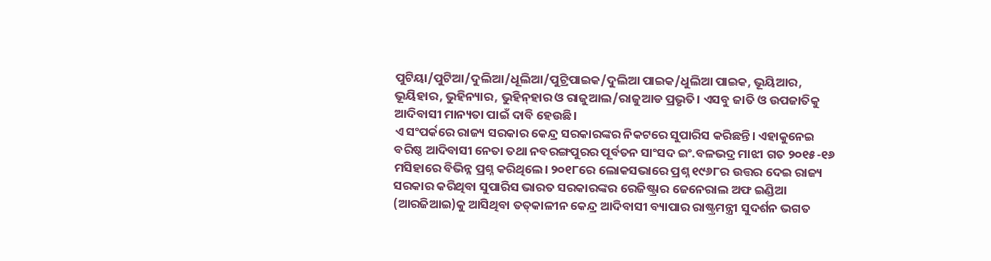ପୁଟିୟା/ପୁଟିଆ/ଦୁଲିଆ/ଧୂଲିଆ/ପୁଟ୍ରିପାଇକ/ଦୁଲିଆ ପାଇକ/ଧୁଲିଆ ପାଇକ, ଭୂୟିଆର, ଭୂୟିହାର, ଭୁହିନ୍ୟାର, ଭୁହିନ୍‍ହାର ଓ ରାଜୁଆଲ/ରାଜୁଆଡ ପ୍ରଭୃତି। ଏସବୁ ଜାତି ଓ ଉପଜାତିକୁ ଆଦିବାସୀ ମାନ୍ୟତା ପାଇଁ ଦାବି ହେଉଛି।
ଏ ସଂପର୍କରେ ରାଜ୍ୟ ସରକାର କେନ୍ଦ୍ର ସରକାରଙ୍କର ନିକଟରେ ସୁପାରିସ କରିଛନ୍ତି। ଏହାକୁନେଇ ବରିଷ୍ଠ ଆଦିବାସୀ ନେତା ତଥା ନବରଙ୍ଗପୁରର ପୂର୍ବତନ ସାଂସଦ ଇଂ.ବଳଭଦ୍ର ମାଝୀ ଗତ ୨୦୧୫-୧୬ ମସିହାରେ ବିଭିନ୍ନ ପ୍ରଶ୍ନ କରିଥିଲେ। ୨୦୧୮ରେ ଲୋକସଭାରେ ପ୍ରଶ୍ନ ୧୯୬୮ର ଉତ୍ତର ଦେଇ ରାଜ୍ୟ ସରକାର କରିଥିବା ସୁପାରିସ ଭାରତ ସରକାରଙ୍କର ରେଜିଷ୍ଟ୍ରାର ଜେନେରାଲ ଅଫ ଇଣ୍ଡିଆ (ଆରଜିଆଇ)କୁ ଆସିଥିବା ତତ୍‍କାଳୀନ କେନ୍ଦ୍ର ଆଦିବାସୀ ବ୍ୟାପାର ରାଷ୍ଟ୍ରମନ୍ତ୍ରୀ ସୁଦର୍ଶନ ଭଗତ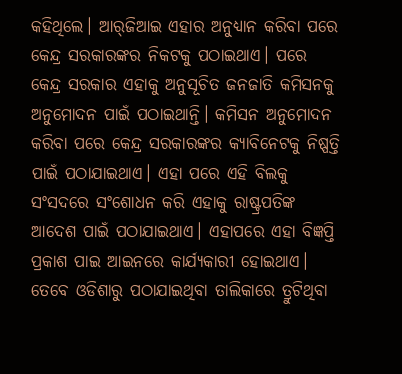କହିଥିଲେ। ଆର୍‌ଜିଆଇ ଏହାର ଅନୁଧ୍ୟାନ କରିବା ପରେ କେନ୍ଦ୍ର ସରକାରଙ୍କର ନିକଟକୁ ପଠାଇଥାଏ। ପରେ କେନ୍ଦ୍ର ସରକାର ଏହାକୁ ଅନୁସୂଚିତ ଜନଜାତି କମିସନକୁ ଅନୁମୋଦନ ପାଇଁ ପଠାଇଥାନ୍ତି। କମିସନ ଅନୁମୋଦନ କରିବା ପରେ କେନ୍ଦ୍ର ସରକାରଙ୍କର କ୍ୟାବିନେଟକୁ ନିଷ୍ପତ୍ତି ପାଇଁ ପଠାଯାଇଥାଏ। ଏହା ପରେ ଏହି ବିଲକୁ ସଂସଦରେ ସଂଶୋଧନ କରି ଏହାକୁ ରାଷ୍ଟ୍ରପତିଙ୍କ ଆଦେଶ ପାଇଁ ପଠାଯାଇଥାଏ। ଏହାପରେ ଏହା ବିଜ୍ଞପ୍ତି ପ୍ରକାଶ ପାଇ ଆଇନରେ କାର୍ଯ୍ୟକାରୀ ହୋଇଥାଏ।
ତେବେ ଓଡିଶାରୁ ପଠାଯାଇଥିବା ତାଲିକାରେ ତ୍ରୁଟିଥିବା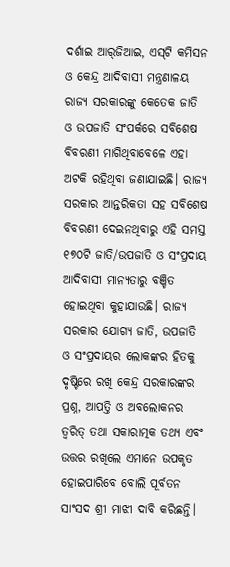ଦର୍ଶାଇ ଆର୍‌ଜିଆଇ, ଏସ୍‌ଟି କମିସନ ଓ କେନ୍ଦ୍ର ଆଦିବାସୀ ମନ୍ତ୍ରଣାଳୟ ରାଜ୍ୟ ସରକାରଙ୍କୁ କେତେକ ଜାତି ଓ ଉପଜାତି ସଂପର୍କରେ ସବିଶେଷ ବିବରଣୀ ମାଗିଥିବାବେଳେ ଏହା ଅଟକି ରହିଥିବା ଜଣାଯାଇଛି। ରାଜ୍ୟ ସରକାର ଆନ୍ତରିକତା ସହ ସବିଶେଷ ବିବରଣୀ ଦେଇନଥିବାରୁ ଏହି ସମସ୍ତ ୧୭୦ଟି ଜାତି/ଉପଜାତି ଓ ସଂପ୍ରଦାୟ ଆଦିବାସୀ ମାନ୍ୟତାରୁ ବଞ୍ଚିତ ହୋଇଥିବା କୁହାଯାଉଛି। ରାଜ୍ୟ ସରକାର ଯୋଗ୍ୟ ଜାତି, ଉପଜାତି ଓ ସଂପ୍ରଦାୟର ଲୋକଙ୍କର ହିତକୁ ଦୃଷ୍ଟିରେ ରଖି କେନ୍ଦ୍ର ସରକାରଙ୍କର ପ୍ରଶ୍ନ, ଆପତ୍ତି ଓ ଅବଲୋକନର ତ୍ୱରିତ୍‌ ତଥା ସକାରାତ୍ମକ ତଥ୍ୟ ଏବଂ ଉତ୍ତର ରଖିଲେ ଏମାନେ ଉପକୃତ ହୋଇପାରିବେ ବୋଲି ପୂର୍ବତନ ସାଂସଦ ଶ୍ରୀ ମାଝୀ ଦାବି କରିଛନ୍ତି।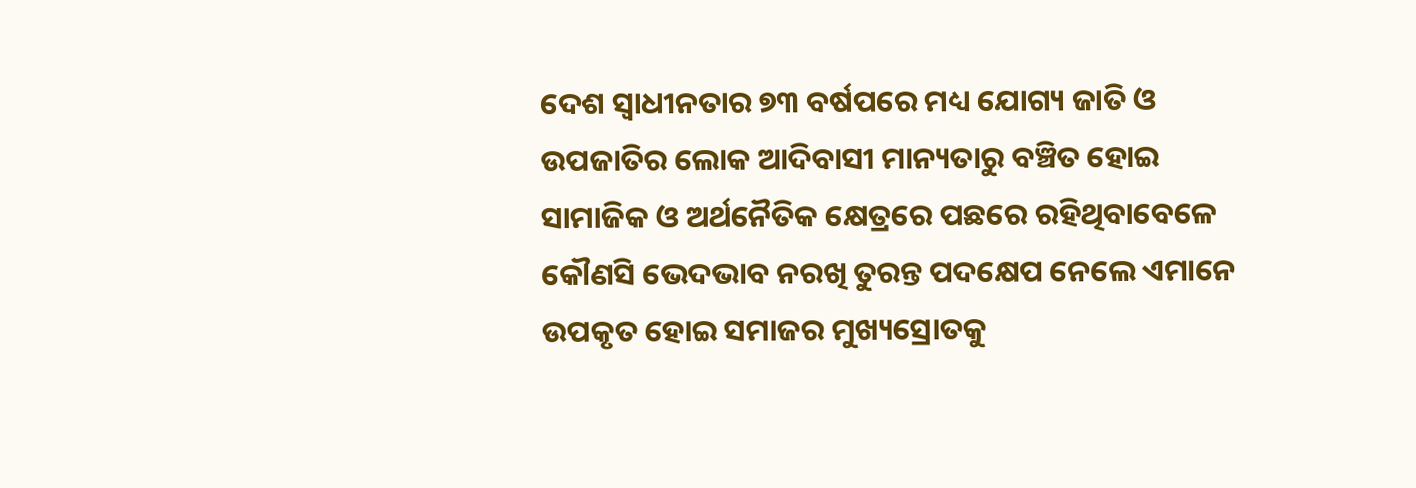ଦେଶ ସ୍ୱାଧୀନତାର ୭୩ ବର୍ଷପରେ ମଧ୍ୟ ଯୋଗ୍ୟ ଜାତି ଓ ଉପଜାତିର ଲୋକ ଆଦିବାସୀ ମାନ୍ୟତାରୁ ବଞ୍ଚିତ ହୋଇ ସାମାଜିକ ଓ ଅର୍ଥନୈତିକ କ୍ଷେତ୍ରରେ ପଛରେ ରହିଥିବାବେଳେ କୌଣସି ଭେଦଭାବ ନରଖି ତୁରନ୍ତ ପଦକ୍ଷେପ ନେଲେ ଏମାନେ ଉପକୃତ ହୋଇ ସମାଜର ମୁଖ୍ୟସ୍ରୋତକୁ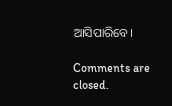ଆସିପାରିବେ।

Comments are closed.